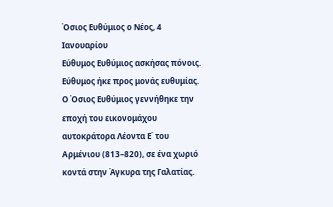Όσιος Ευθύμιος ο Νέος, 4 Ιανουαρίου
Εύθυμος Ευθύμιος ασκήσας πόνοις.
Εύθυμος ήκε προς μονάς ευθυμίας.
Ο Όσιος Ευθύμιος γεννήθηκε την εποχή του εικονομάχου αυτοκράτορα Λέοντα Ε΄ του Αρμένιου (813–820), σε ένα χωριό κοντά στην Άγκυρα της Γαλατίας.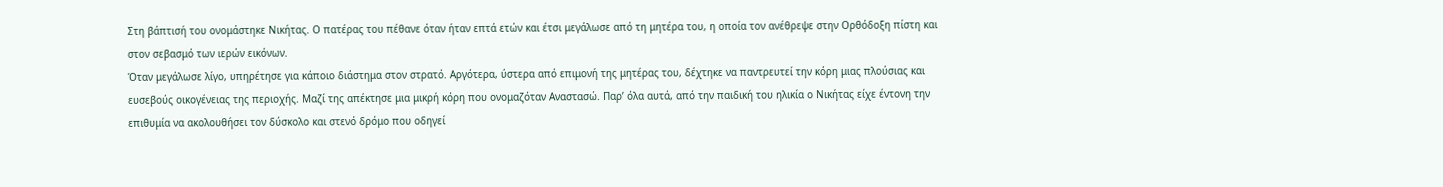Στη βάπτισή του ονομάστηκε Νικήτας. Ο πατέρας του πέθανε όταν ήταν επτά ετών και έτσι μεγάλωσε από τη μητέρα του, η οποία τον ανέθρεψε στην Ορθόδοξη πίστη και στον σεβασμό των ιερών εικόνων.
Όταν μεγάλωσε λίγο, υπηρέτησε για κάποιο διάστημα στον στρατό. Αργότερα, ύστερα από επιμονή της μητέρας του, δέχτηκε να παντρευτεί την κόρη μιας πλούσιας και ευσεβούς οικογένειας της περιοχής. Μαζί της απέκτησε μια μικρή κόρη που ονομαζόταν Αναστασώ. Παρ’ όλα αυτά, από την παιδική του ηλικία ο Νικήτας είχε έντονη την επιθυμία να ακολουθήσει τον δύσκολο και στενό δρόμο που οδηγεί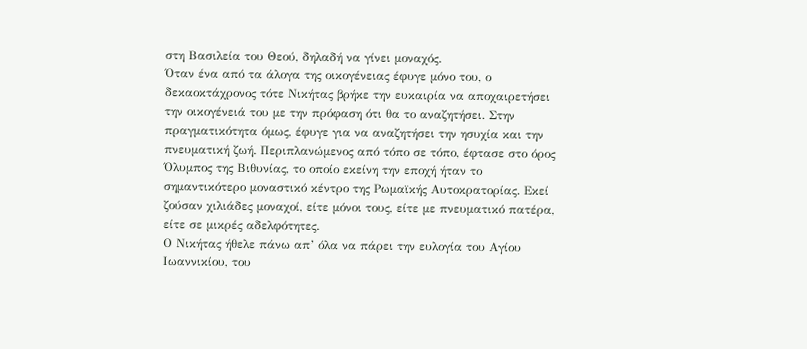στη Βασιλεία του Θεού, δηλαδή να γίνει μοναχός.
Όταν ένα από τα άλογα της οικογένειας έφυγε μόνο του, ο δεκαοκτάχρονος τότε Νικήτας βρήκε την ευκαιρία να αποχαιρετήσει την οικογένειά του με την πρόφαση ότι θα το αναζητήσει. Στην πραγματικότητα όμως, έφυγε για να αναζητήσει την ησυχία και την πνευματική ζωή. Περιπλανώμενος από τόπο σε τόπο, έφτασε στο όρος Όλυμπος της Βιθυνίας, το οποίο εκείνη την εποχή ήταν το σημαντικότερο μοναστικό κέντρο της Ρωμαϊκής Αυτοκρατορίας. Εκεί ζούσαν χιλιάδες μοναχοί, είτε μόνοι τους, είτε με πνευματικό πατέρα, είτε σε μικρές αδελφότητες.
Ο Νικήτας ήθελε πάνω απ’ όλα να πάρει την ευλογία του Αγίου Ιωαννικίου, του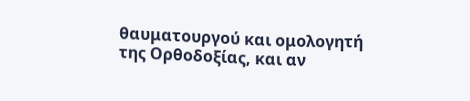θαυματουργού και ομολογητή της Ορθοδοξίας, και αν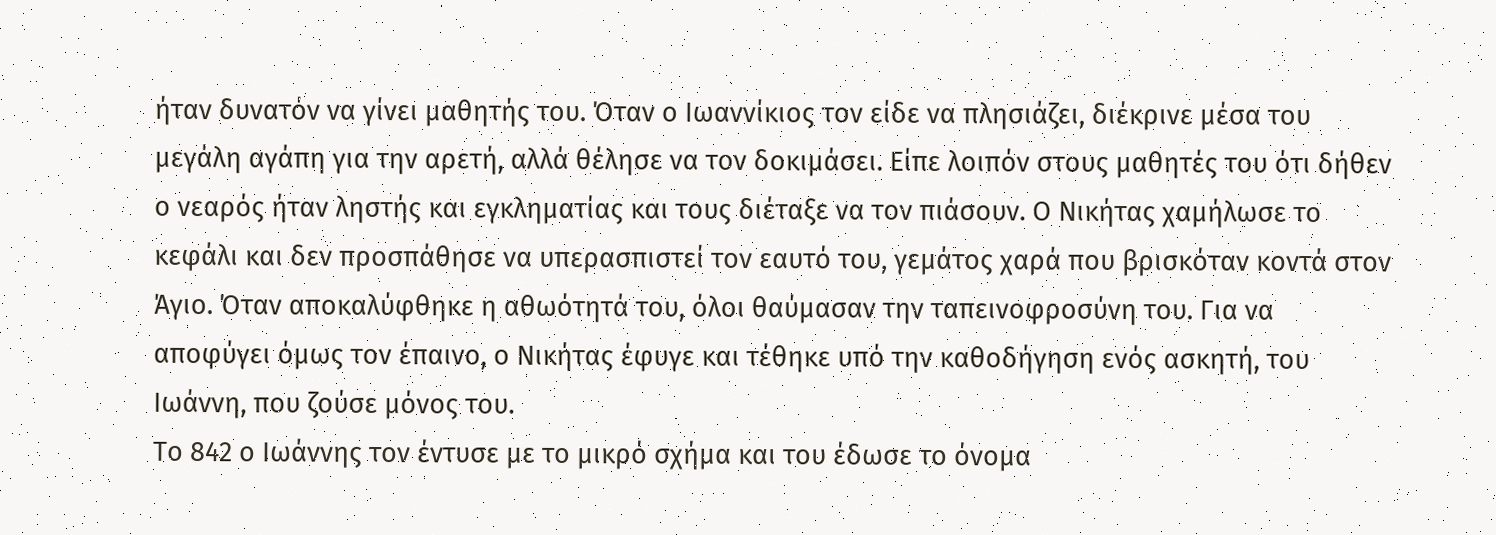ήταν δυνατόν να γίνει μαθητής του. Όταν ο Ιωαννίκιος τον είδε να πλησιάζει, διέκρινε μέσα του μεγάλη αγάπη για την αρετή, αλλά θέλησε να τον δοκιμάσει. Είπε λοιπόν στους μαθητές του ότι δήθεν ο νεαρός ήταν ληστής και εγκληματίας και τους διέταξε να τον πιάσουν. Ο Νικήτας χαμήλωσε το κεφάλι και δεν προσπάθησε να υπερασπιστεί τον εαυτό του, γεμάτος χαρά που βρισκόταν κοντά στον Άγιο. Όταν αποκαλύφθηκε η αθωότητά του, όλοι θαύμασαν την ταπεινοφροσύνη του. Για να αποφύγει όμως τον έπαινο, ο Νικήτας έφυγε και τέθηκε υπό την καθοδήγηση ενός ασκητή, του Ιωάννη, που ζούσε μόνος του.
Το 842 ο Ιωάννης τον έντυσε με το μικρό σχήμα και του έδωσε το όνομα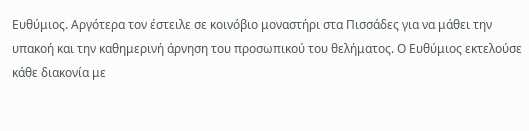Ευθύμιος. Αργότερα τον έστειλε σε κοινόβιο μοναστήρι στα Πισσάδες για να μάθει την υπακοή και την καθημερινή άρνηση του προσωπικού του θελήματος. Ο Ευθύμιος εκτελούσε κάθε διακονία με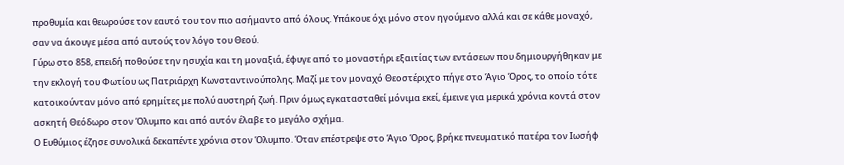προθυμία και θεωρούσε τον εαυτό του τον πιο ασήμαντο από όλους. Υπάκουε όχι μόνο στον ηγούμενο αλλά και σε κάθε μοναχό, σαν να άκουγε μέσα από αυτούς τον λόγο του Θεού.
Γύρω στο 858, επειδή ποθούσε την ησυχία και τη μοναξιά, έφυγε από το μοναστήρι εξαιτίας των εντάσεων που δημιουργήθηκαν με την εκλογή του Φωτίου ως Πατριάρχη Κωνσταντινούπολης. Μαζί με τον μοναχό Θεοστέριχτο πήγε στο Άγιο Όρος, το οποίο τότε κατοικούνταν μόνο από ερημίτες με πολύ αυστηρή ζωή. Πριν όμως εγκατασταθεί μόνιμα εκεί, έμεινε για μερικά χρόνια κοντά στον ασκητή Θεόδωρο στον Όλυμπο και από αυτόν έλαβε το μεγάλο σχήμα.
Ο Ευθύμιος έζησε συνολικά δεκαπέντε χρόνια στον Όλυμπο. Όταν επέστρεψε στο Άγιο Όρος, βρήκε πνευματικό πατέρα τον Ιωσήφ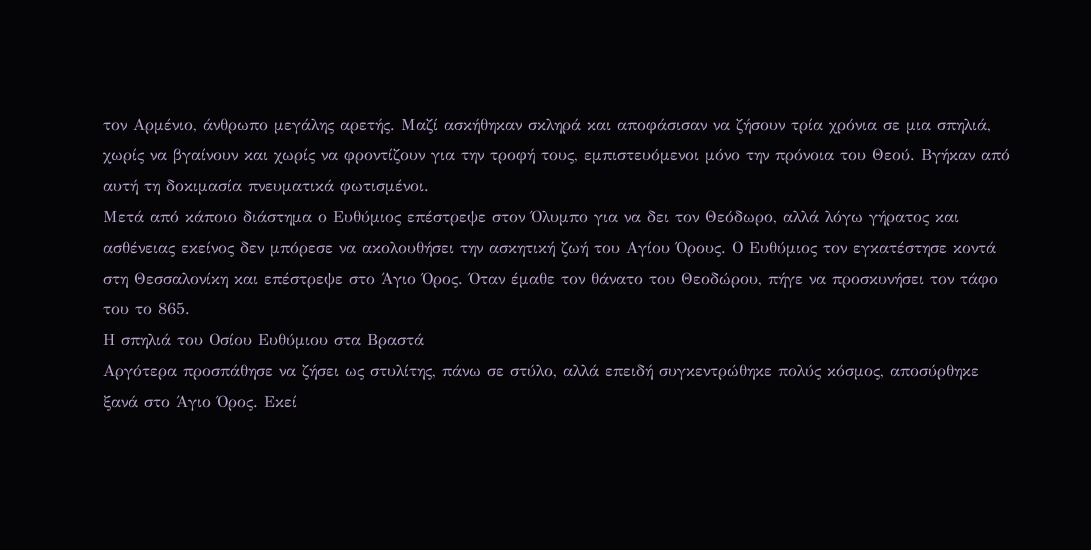τον Αρμένιο, άνθρωπο μεγάλης αρετής. Μαζί ασκήθηκαν σκληρά και αποφάσισαν να ζήσουν τρία χρόνια σε μια σπηλιά, χωρίς να βγαίνουν και χωρίς να φροντίζουν για την τροφή τους, εμπιστευόμενοι μόνο την πρόνοια του Θεού. Βγήκαν από αυτή τη δοκιμασία πνευματικά φωτισμένοι.
Μετά από κάποιο διάστημα ο Ευθύμιος επέστρεψε στον Όλυμπο για να δει τον Θεόδωρο, αλλά λόγω γήρατος και ασθένειας εκείνος δεν μπόρεσε να ακολουθήσει την ασκητική ζωή του Αγίου Όρους. Ο Ευθύμιος τον εγκατέστησε κοντά στη Θεσσαλονίκη και επέστρεψε στο Άγιο Όρος. Όταν έμαθε τον θάνατο του Θεοδώρου, πήγε να προσκυνήσει τον τάφο του το 865.
Η σπηλιά του Οσίου Ευθύμιου στα Βραστά
Αργότερα προσπάθησε να ζήσει ως στυλίτης, πάνω σε στύλο, αλλά επειδή συγκεντρώθηκε πολύς κόσμος, αποσύρθηκε ξανά στο Άγιο Όρος. Εκεί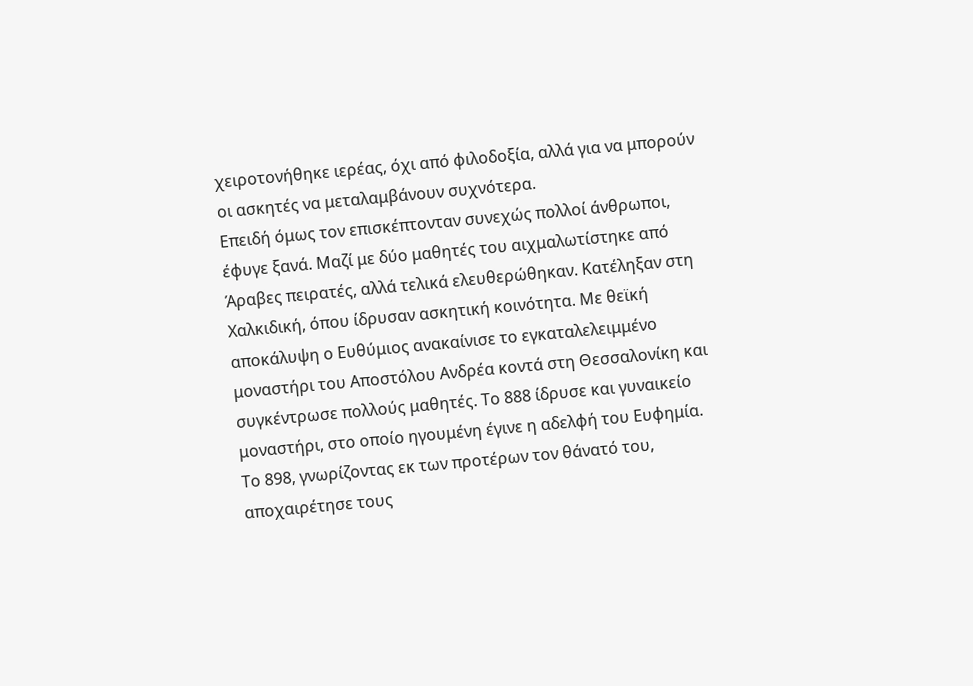χειροτονήθηκε ιερέας, όχι από φιλοδοξία, αλλά για να μπορούν οι ασκητές να μεταλαμβάνουν συχνότερα.
Επειδή όμως τον επισκέπτονταν συνεχώς πολλοί άνθρωποι, έφυγε ξανά. Μαζί με δύο μαθητές του αιχμαλωτίστηκε από Άραβες πειρατές, αλλά τελικά ελευθερώθηκαν. Κατέληξαν στη Χαλκιδική, όπου ίδρυσαν ασκητική κοινότητα. Με θεϊκή αποκάλυψη ο Ευθύμιος ανακαίνισε το εγκαταλελειμμένο μοναστήρι του Αποστόλου Ανδρέα κοντά στη Θεσσαλονίκη και συγκέντρωσε πολλούς μαθητές. Το 888 ίδρυσε και γυναικείο μοναστήρι, στο οποίο ηγουμένη έγινε η αδελφή του Ευφημία.
Το 898, γνωρίζοντας εκ των προτέρων τον θάνατό του, αποχαιρέτησε τους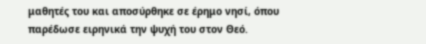μαθητές του και αποσύρθηκε σε έρημο νησί, όπου παρέδωσε ειρηνικά την ψυχή του στον Θεό.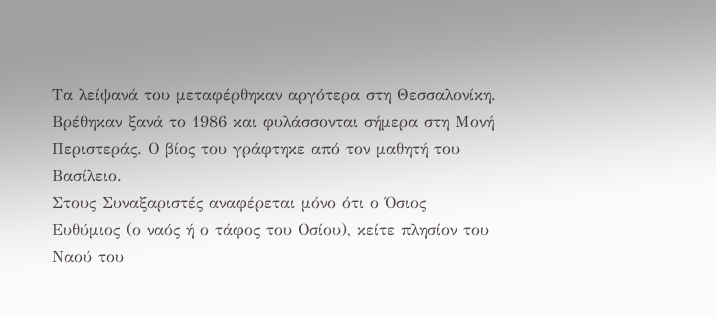Τα λείψανά του μεταφέρθηκαν αργότερα στη Θεσσαλονίκη. Βρέθηκαν ξανά το 1986 και φυλάσσονται σήμερα στη Μονή Περιστεράς. Ο βίος του γράφτηκε από τον μαθητή του Βασίλειο.
Στους Συναξαριστές αναφέρεται μόνο ότι ο Όσιος Ευθύμιος (ο ναός ή ο τάφος του Οσίου), κείτε πλησίον του Ναού του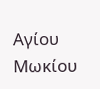Αγίου Μωκίου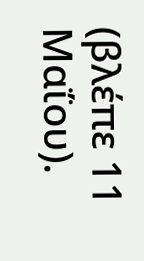(βλέπε 11 Μαΐου).